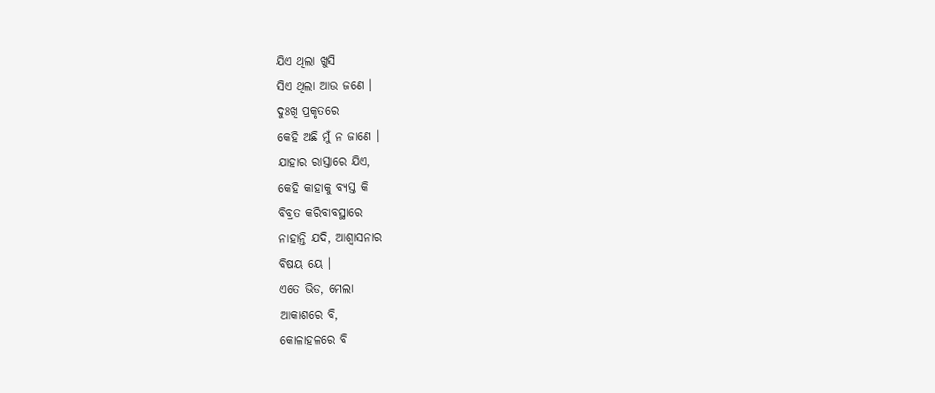ଯିଏ ଥିଲା ଖୁସି
ସିଏ ଥିଲା ଆଉ ଜଣେ ।
ଦୁଃଖି ପ୍ରକୃତରେ
କେହି ଅଛି ମୁଁ ନ ଜାଣେ ।
ଯାହାର ରାସ୍ତାରେ ଯିଏ,
କେହି କାହାକୁ ବ୍ୟସ୍ତ କି
ବିବ୍ରତ କରିବାବସ୍ଥାରେ
ନାହାନ୍ତି ଯଦି, ଆଶ୍ଵାସନାର
ବିଷୟ ୟେ ।
ଏତେ ଭିଡ, ମେଲା
ଆକାଶରେ ବି,
କୋଳାହଳରେ ବି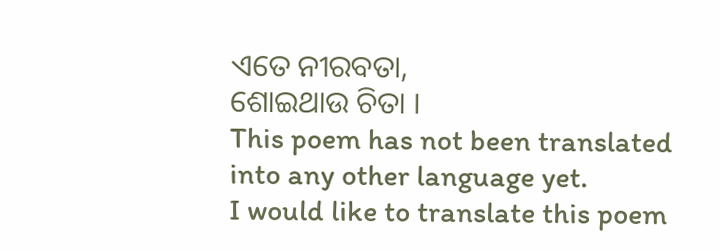ଏତେ ନୀରବତା,
ଶୋଇଥାଉ ଚିତା ।
This poem has not been translated into any other language yet.
I would like to translate this poem